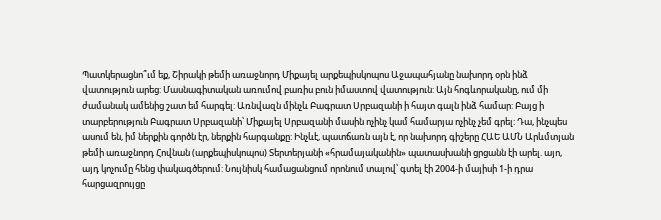Պատկերացնո՞ւմ եք, Շիրակի թեմի առաջնորդ Միքայել արքեպիսկոպոս Աջապահյանը նախորդ օրն ինձ վատություն արեց: Մասնագիտական առումով բառիս բուն իմաստով վատություն: Այն հոգևորականը, ում մի ժամանակ ամենից շատ եմ հարգել: Առնվազն մինչև Բագրատ Սրբազանի ի հայտ գալն ինձ համար: Բայց ի տարբերություն Բագրատ Սրբազանի՝ Միքայել Սրբազանի մասին ոչինչ կամ համարյա ոչինչ չեմ գրել: Դա, ինչպես ասում են, իմ ներքին գործն էր, ներքին հարգանքը: Ինչևէ, պատճառն այն է, որ նախորդ գիշերը ՀԱԵ ԱՄՆ Արևմտյան թեմի առաջնորդ Հովնան (արքեպիսկոպոս) Տերտերյանի «հրամայականին» պատասխանի ցրցանն էի արել. այո, այդ կոչումը հենց փակագծերում: Նույնիսկ համացանցում որոնում տալով՝ գտել էի 2004-ի մայիսի 1-ի դրա հարցազրույցը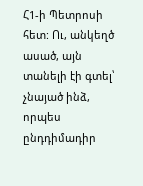Հ1-ի Պետրոսի հետ: Ու, անկեղծ ասած, այն տանելի էի գտել՝ չնայած ինձ, որպես ընդդիմադիր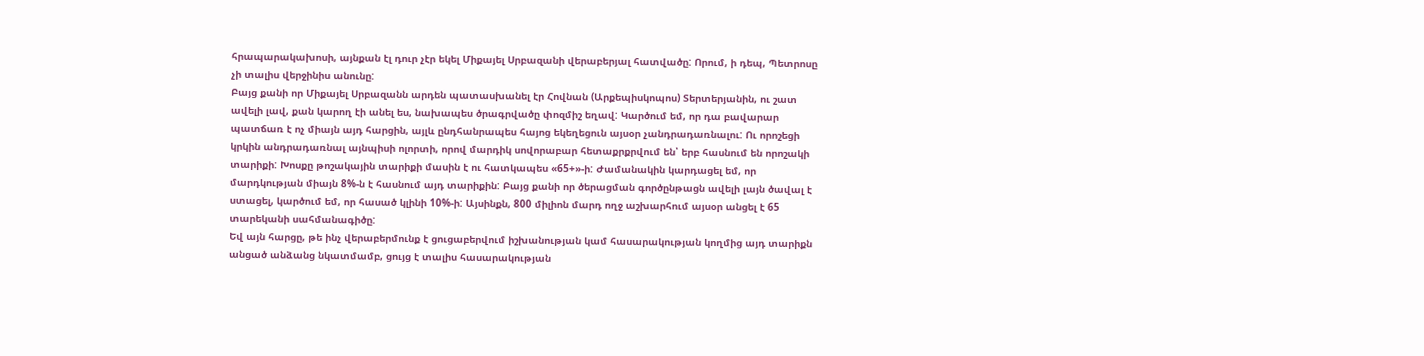հրապարակախոսի, այնքան էլ դուր չէր եկել Միքայել Սրբազանի վերաբերյալ հատվածը: Որում, ի դեպ, Պետրոսը չի տալիս վերջինիս անունը:
Բայց քանի որ Միքայել Սրբազանն արդեն պատասխանել էր Հովնան (Արքեպիսկոպոս) Տերտերյանին, ու շատ ավելի լավ, քան կարող էի անել ես, նախապես ծրագրվածը փոզմիշ եղավ: Կարծում եմ, որ դա բավարար պատճառ է ոչ միայն այդ հարցին, այլև ընդհանրապես հայոց եկեղեցուն այսօր չանդրադառնալու: Ու որոշեցի կրկին անդրադառնալ այնպիսի ոլորտի, որով մարդիկ սովորաբար հետաքրքրվում են՝ երբ հասնում են որոշակի տարիքի: Խոսքը թոշակային տարիքի մասին է ու հատկապես «65+»-ի: Ժամանակին կարդացել եմ, որ մարդկության միայն 8%-ն է հասնում այդ տարիքին: Բայց քանի որ ծերացման գործընթացն ավելի լայն ծավալ է ստացել, կարծում եմ, որ հասած կլինի 10%-ի: Այսինքն, 800 միլիոն մարդ ողջ աշխարհում այսօր անցել է 65 տարեկանի սահմանագիծը:
Եվ այն հարցը, թե ինչ վերաբերմունք է ցուցաբերվում իշխանության կամ հասարակության կողմից այդ տարիքն անցած անձանց նկատմամբ, ցույց է տալիս հասարակության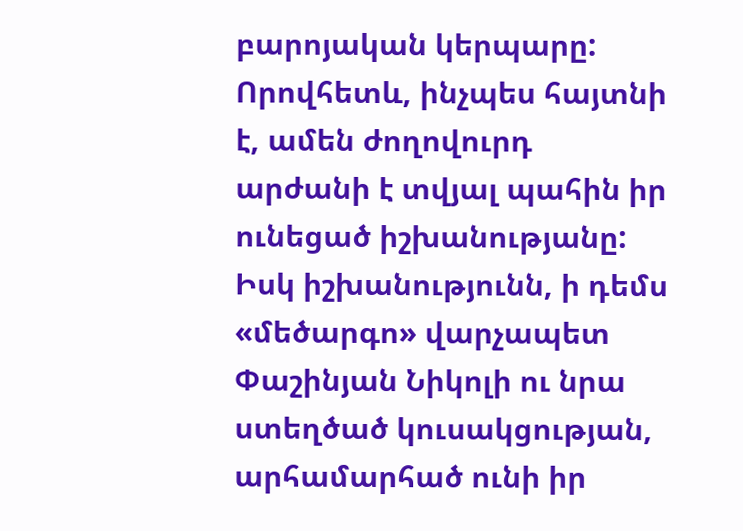բարոյական կերպարը: Որովհետև, ինչպես հայտնի է, ամեն ժողովուրդ արժանի է տվյալ պահին իր ունեցած իշխանությանը: Իսկ իշխանությունն, ի դեմս «մեծարգո» վարչապետ Փաշինյան Նիկոլի ու նրա ստեղծած կուսակցության, արհամարհած ունի իր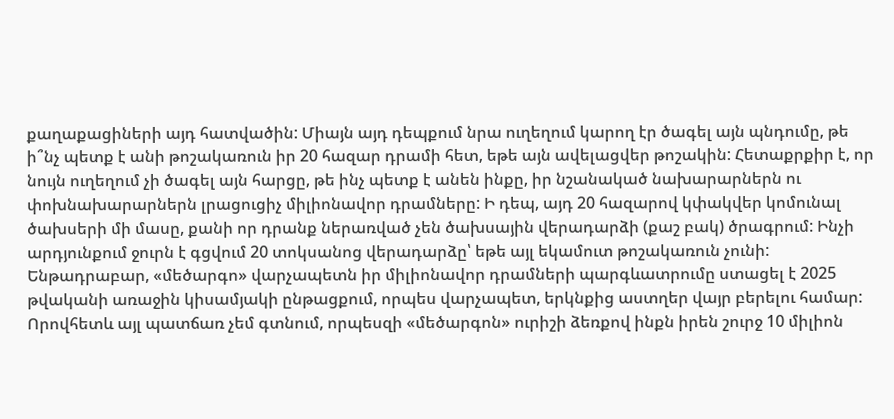քաղաքացիների այդ հատվածին: Միայն այդ դեպքում նրա ուղեղում կարող էր ծագել այն պնդումը, թե ի՞նչ պետք է անի թոշակառուն իր 20 հազար դրամի հետ, եթե այն ավելացվեր թոշակին: Հետաքրքիր է, որ նույն ուղեղում չի ծագել այն հարցը, թե ինչ պետք է անեն ինքը, իր նշանակած նախարարներն ու փոխնախարարներն լրացուցիչ միլիոնավոր դրամները: Ի դեպ, այդ 20 հազարով կփակվեր կոմունալ ծախսերի մի մասը, քանի որ դրանք ներառված չեն ծախսային վերադարձի (քաշ բակ) ծրագրում: Ինչի արդյունքում ջուրն է գցվում 20 տոկսանոց վերադարձը՝ եթե այլ եկամուտ թոշակառուն չունի:
Ենթադրաբար, «մեծարգո» վարչապետն իր միլիոնավոր դրամների պարգևատրումը ստացել է 2025 թվականի առաջին կիսամյակի ընթացքում, որպես վարչապետ, երկնքից աստղեր վայր բերելու համար: Որովհետև այլ պատճառ չեմ գտնում, որպեսզի «մեծարգոն» ուրիշի ձեռքով ինքն իրեն շուրջ 10 միլիոն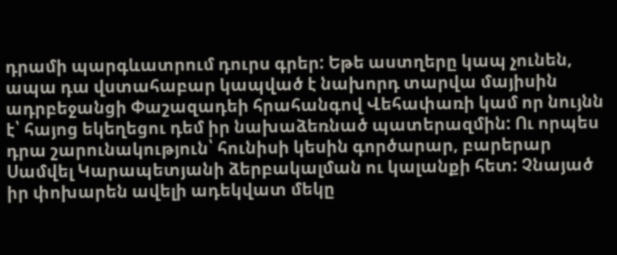դրամի պարգևատրում դուրս գրեր: Եթե աստղերը կապ չունեն, ապա դա վստահաբար կապված է նախորդ տարվա մայիսին ադրբեջանցի Փաշազադեի հրահանգով Վեհափառի կամ որ նույնն է՝ հայոց եկեղեցու դեմ իր նախաձեռնած պատերազմին: Ու որպես դրա շարունակություն՝ հունիսի կեսին գործարար, բարերար Սամվել Կարապետյանի ձերբակալման ու կալանքի հետ: Չնայած իր փոխարեն ավելի ադեկվատ մեկը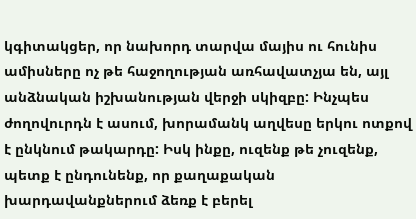կգիտակցեր, որ նախորդ տարվա մայիս ու հունիս ամիսները ոչ թե հաջողության առհավատչյա են, այլ անձնական իշխանության վերջի սկիզբը: Ինչպես ժողովուրդն է ասում, խորամանկ աղվեսը երկու ոտքով է ընկնում թակարդը: Իսկ ինքը, ուզենք թե չուզենք, պետք է ընդունենք, որ քաղաքական խարդավանքներում ձեռք է բերել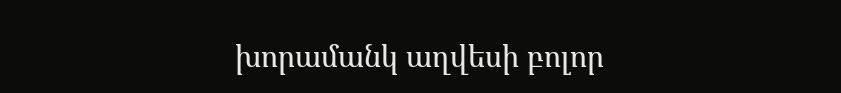խորամանկ աղվեսի բոլոր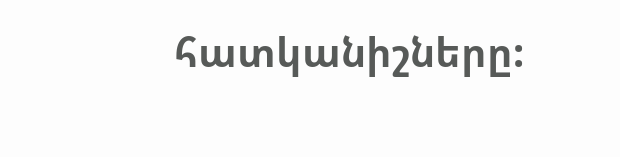հատկանիշները: